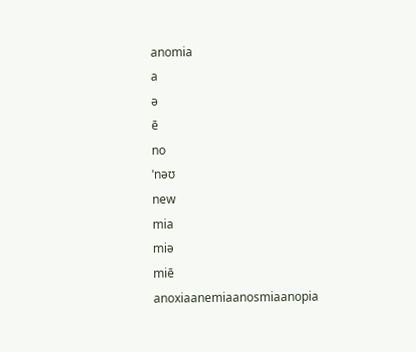anomia
a
ə
ē
no
ˈnəʊ
new
mia
miə
miē
anoxiaanemiaanosmiaanopia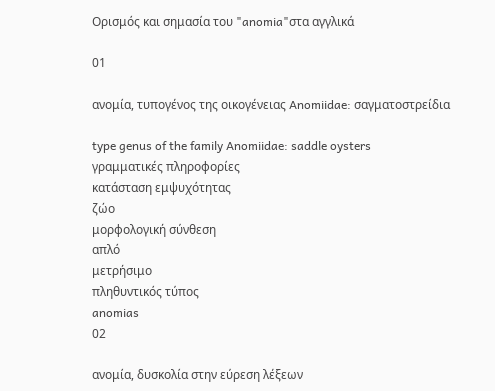Ορισμός και σημασία του "anomia"στα αγγλικά

01

ανομία, τυπογένος της οικογένειας Anomiidae: σαγματοστρείδια

type genus of the family Anomiidae: saddle oysters
γραμματικές πληροφορίες
κατάσταση εμψυχότητας
ζώο
μορφολογική σύνθεση
απλό
μετρήσιμο
πληθυντικός τύπος
anomias
02

ανομία, δυσκολία στην εύρεση λέξεων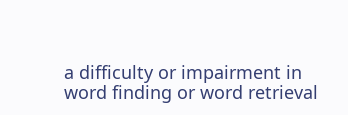a difficulty or impairment in word finding or word retrieval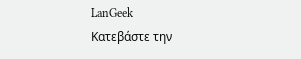LanGeek
Κατεβάστε την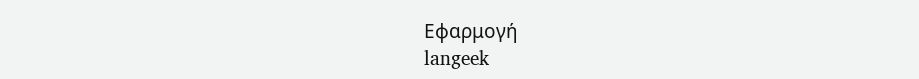Εφαρμογή
langeek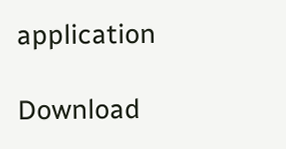application

Download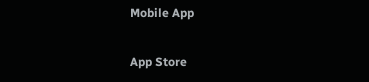Mobile App

App Store